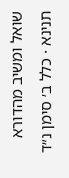שואל ומשיב מהדורא תנינא · כלל ב׳ סימן נ״ד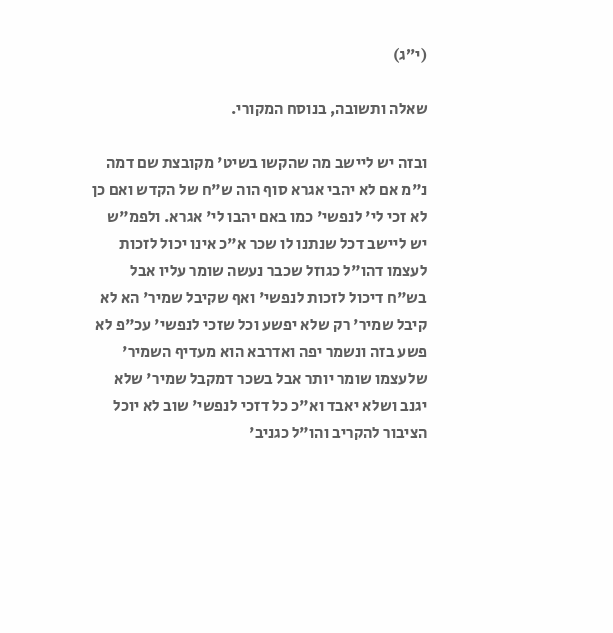(י״ג)

שאלה ותשובה, בנוסח המקורי.

ובזה יש ליישב מה שהקשו בשיט' מקובצת שם דמה נ"מ אם לא יהבי אגרא סוף הוה ש"ח של הקדש ואם כן לא זכי לי' לנפשי' כמו באם יהבו לי' אגרא. ולפמ"ש יש ליישב דכל שנתנו לו שכר א"כ אינו יכול לזכות לעצמו דהו"ל כגוזל שכבר נעשה שומר עליו אבל בש"ח דיכול לזכות לנפשי' ואף שקיבל שמיר' הא לא קיבל שמיר' רק שלא יפשע וכל שזכי לנפשי' עכ"פ לא פשע בזה ונשמר יפה ואדרבא הוא מעדיף השמיר' שלעצמו שומר יותר אבל בשכר דמקבל שמיר' שלא יגנב ושלא יאבד וא"כ כל דזכי לנפשי' שוב לא יוכל הציבור להקריב והו"ל כגניב'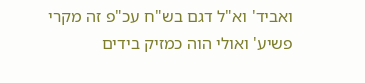ואביד' וא"ל דגם בש"ח עכ"פ זה מקרי פשיע' ואולי הוה כמזיק בידים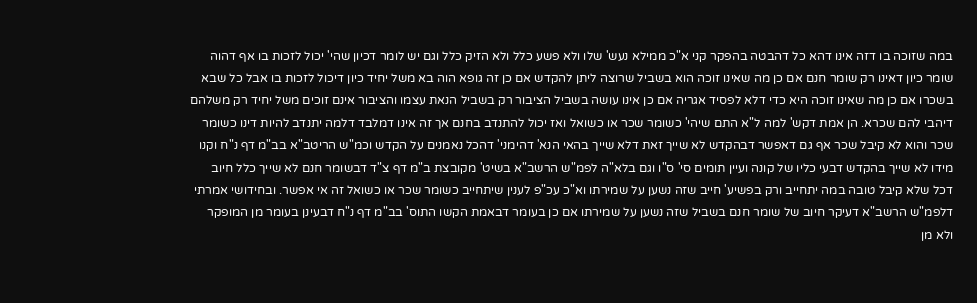במה שזוכה בו דזה אינו דהא כל דהבטה בהפקר קני א"כ ממילא נעש' שלו ולא פשע כלל ולא הזיק כלל וגם יש לומר דכיון שהי' יכול לזכות בו אף דהוה שומר כיון דאינו רק שומר חנם אם כן מה שאינו זוכה הוא בשביל שרוצה ליתן להקדש אם כן זה גופא הוה בא משל יחיד כיון דיכול לזכות בו אבל כל שבא בשכרו אם כן מה שאינו זוכה היא כדי דלא לפסיד אגריה אם כן אינו עושה בשביל הציבור רק בשביל הנאת עצמו והציבור אינם זוכים משל יחיד רק משלהם דיהבי להם שכרא. הן אמת דקש' למה ל"א התם שיהי' כשומר שכר או כשואל ואז יכול להתנדב בחנם אך זה אינו דמלבד דלמה יתנדב להיות דינו כשומר שכר והוא לא קיבל שכר אף גם דאפשר דבהקדש לא שייך זאת דלא שייך בהאי הנא' דהימני' דהכל נאמנים על הקדש וכמ"ש הריטב"א בב"מ דף נ"ח וקנו מידו לא שייך בהקדש דבעי כליו של קונה ועיין תומים סי' ס"ו וגם בלא"ה לפמ"ש הרשב"א בשיט' מקובצת ב"מ דף צ"ד דבשומר חנם לא שייך כלל חיוב דכל שלא קיבל טובה במה יתחייב ורק בפשיע' חייב שזה נשען על שמירתו וא"כ עכ"פ לענין שיתחייב כשומר שכר או כשואל זה אי אפשר. ובחידושי אמרתי דלפמ"ש הרשב"א דעיקר חיוב של שומר חנם בשביל שזה נשען על שמירתו אם כן בעומר דבאמת הקשו התוס' בב"מ דף נ"ח דבעינן בעומר מן המופקר ולא מן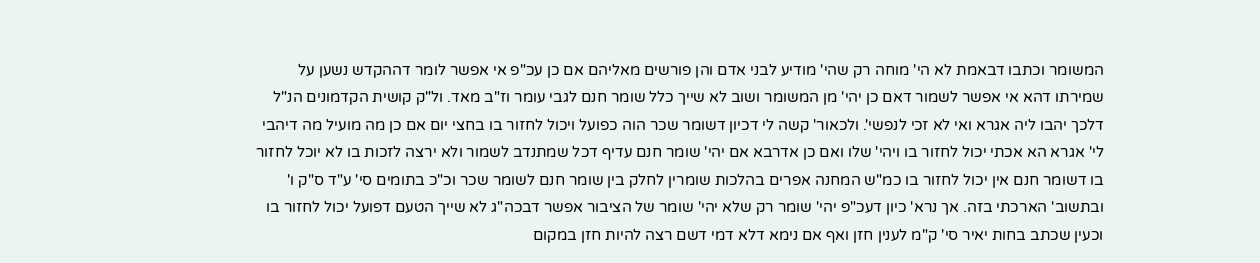המשומר וכתבו דבאמת לא הי' מוחה רק שהי' מודיע לבני אדם והן פורשים מאליהם אם כן עכ"פ אי אפשר לומר דההקדש נשען על שמירתו דהא אי אפשר לשמור דאם כן יהי' מן המשומר ושוב לא שייך כלל שומר חנם לגבי עומר וז"ב מאד. ול"ק קושית הקדמונים הנ"ל דלכך יהבו ליה אגרא ואי לא זכי לנפשי'. ולכאור' קשה לי דכיון דשומר שכר הוה כפועל ויכול לחזור בו בחצי יום אם כן מה מועיל מה דיהבי לי' אגרא הא אכתי יכול לחזור בו ויהי' שלו ואם כן אדרבא אם יהי' שומר חנם עדיף דכל שמתנדב לשמור ולא ירצה לזכות בו לא יוכל לחזור בו דשומר חנם אין יכול לחזור בו כמ"ש המחנה אפרים בהלכות שומרין לחלק בין שומר חנם לשומר שכר וכ"כ בתומים סי' ע"ד ס"ק ו' ובתשוב' הארכתי בזה. אך נרא' כיון דעכ"פ יהי' שומר רק שלא יהי' שומר של הציבור אפשר דבכה"ג לא שייך הטעם דפועל יכול לחזור בו וכעין שכתב בחות יאיר סי' ק"מ לענין חזן ואף אם נימא דלא דמי דשם רצה להיות חזן במקום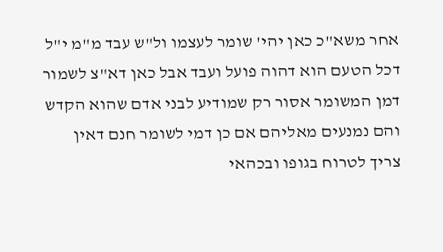אחר משא"כ כאן יהי' שומר לעצמו ול"ש עבד מ"מ י"ל דכל הטעם הוא דהוה פועל ועבד אבל כאן דא"צ לשמור דמן המשומר אסור רק שמודיע לבני אדם שהוא הקדש והם נמנעים מאליהם אם כן דמי לשומר חנם דאין צריך לטרוח בגופו ובכהאי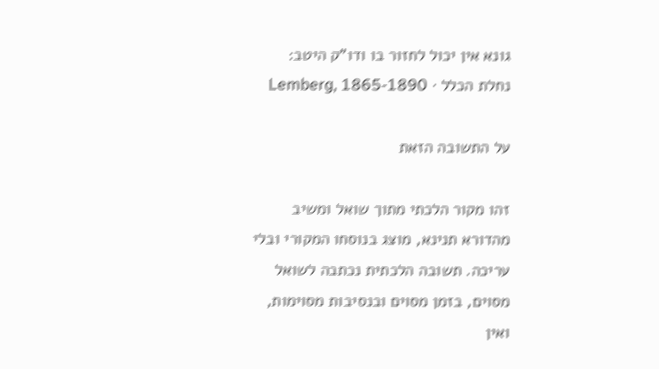גונא אין יכול לחזור בו ודו"ק היטב:
נחלת הכלל · Lemberg, 1865-1890

על התשובה הזאת

זהו מקור הלכתי מתוך שואל ומשיב מהדורא תנינא, מוצג בנוסחו המקורי ובלי עריכה. תשובה הלכתית נכתבה לשואל מסוים, בזמן מסוים ובנסיבות מסוימות, ואין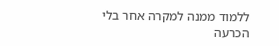ללמוד ממנה למקרה אחר בלי הכרעה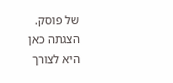של פוסק. הצגתה כאן היא לצורך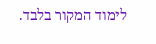לימוד המקור בלבד.